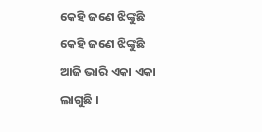କେହି ଜଣେ ଝିଙ୍କୁଛି
କେହି ଜଣେ ଝିଙ୍କୁଛି
ଆଜି ଭାରି ଏକା ଏକା ଲାଗୁଛି ।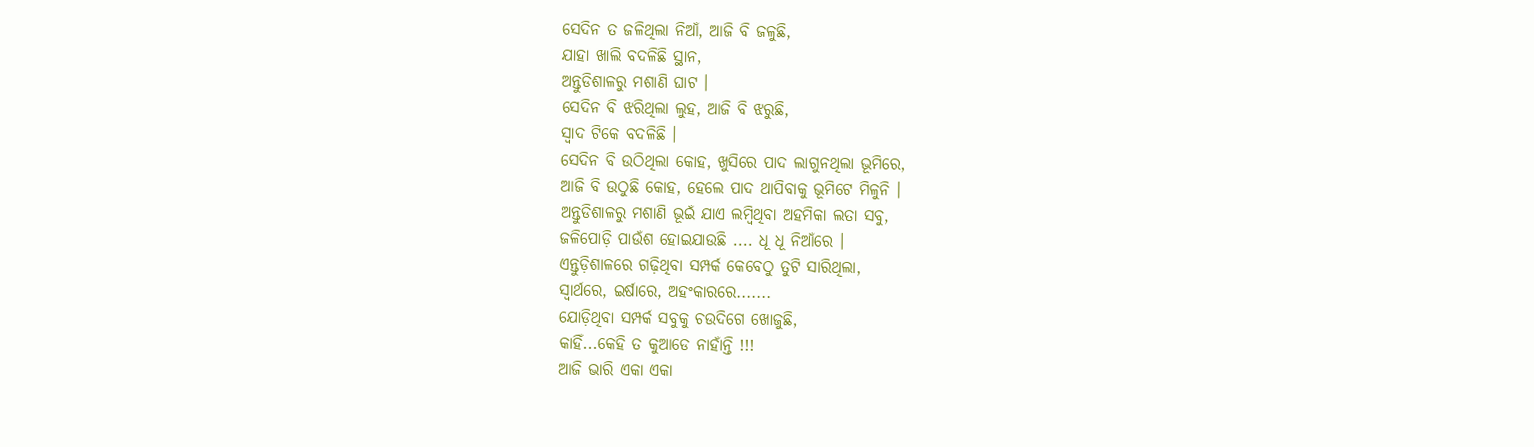ସେଦିନ ତ ଜଳିଥିଲା ନିଆଁ, ଆଜି ବି ଜଳୁଛି,
ଯାହା ଖାଲି ବଦଳିଛି ସ୍ଥାନ,
ଅନ୍ତୁଡିଶାଳରୁ ମଶାଣି ଘାଟ ।
ସେଦିନ ବି ଝରିଥିଲା ଲୁହ, ଆଜି ବି ଝରୁଛି,
ସ୍ଵାଦ ଟିକେ ବଦଳିଛି ।
ସେଦିନ ବି ଉଠିଥିଲା କୋହ, ଖୁସିରେ ପାଦ ଲାଗୁନଥିଲା ଭୂମିରେ,
ଆଜି ବି ଉଠୁଛି କୋହ, ହେଲେ ପାଦ ଥାପିବାକୁ ଭୂମିଟେ ମିଳୁନି ।
ଅନ୍ତୁଡିଶାଳରୁ ମଶାଣି ଭୂଇଁ ଯାଏ ଲମ୍ବିଥିବା ଅହମିକା ଲତା ସବୁ,
ଜଳିପୋଡ଼ି ପାଉଁଶ ହୋଇଯାଉଛି .... ଧୂ ଧୂ ନିଆଁରେ ।
ଏନ୍ତୁଡ଼ିଶାଳରେ ଗଢ଼ିଥିବା ସମ୍ପର୍କ କେବେଠୁ ତୁଟି ସାରିଥିଲା,
ସ୍ଵାର୍ଥରେ, ଇର୍ଷାରେ, ଅହଂକାରରେ.......
ଯୋଡ଼ିଥିବା ସମ୍ପର୍କ ସବୁକୁ ଚଉଦିଗେ ଖୋଜୁଛି,
କାହିଁ...କେହି ତ କୁଆଡେ ନାହାଁନ୍ତି !!!
ଆଜି ଭାରି ଏକା ଏକା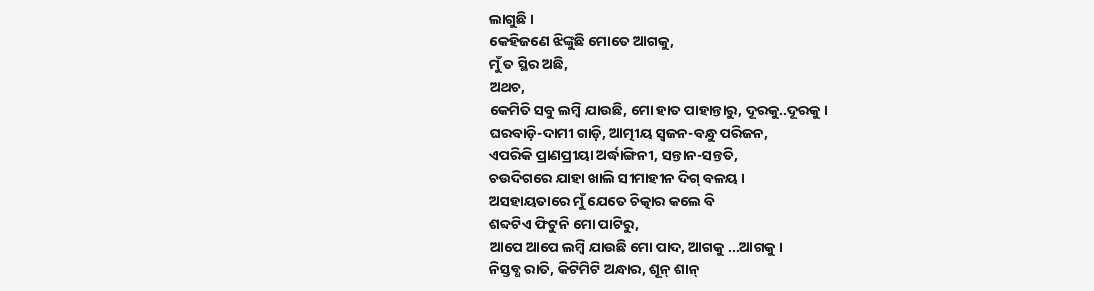ଲାଗୁଛି ।
କେହିଜଣେ ଝିଙ୍କୁଛି ମୋତେ ଆଗକୁ,
ମୁଁ ତ ସ୍ଥିର ଅଛି,
ଅଥଚ,
କେମିତି ସବୁ ଲମ୍ବି ଯାଉଛି, ମୋ ହାତ ପାହାନ୍ତାରୁ, ଦୂରକୁ..ଦୂରକୁ ।
ଘରବାଡ଼ି-ଦାମୀ ଗାଡ଼ି, ଆତ୍ମୀୟ ସ୍ଵଜନ-ବନ୍ଧୁ ପରିଜନ,
ଏପରିକି ପ୍ରାଣପ୍ରୀୟା ଅର୍ଦ୍ଧାଙ୍ଗିନୀ, ସନ୍ତାନ-ସନ୍ତତି,
ଚଉଦିଗରେ ଯାହା ଖାଲି ସୀମାହୀନ ଦିଗ୍ ବଳୟ ।
ଅସହାୟତାରେ ମୁଁ ଯେତେ ଚିତ୍କାର କଲେ ବି
ଶବ୍ଦଟିଏ ଫିଟୁନି ମୋ ପାଟିରୁ,
ଆପେ ଆପେ ଲମ୍ବି ଯାଉଛି ମୋ ପାଦ, ଆଗକୁ ...ଆଗକୁ ।
ନିସ୍ତବ୍ଧ ରାତି, କିଟିମିଟି ଅନ୍ଧାର, ଶୂନ୍ ଶାନ୍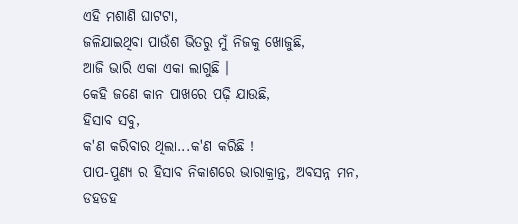ଏହି ମଶାଣି ଘାଟଟା,
ଜଳିଯାଇଥିବା ପାଉଁଶ ଭିତରୁ ମୁଁ ନିଜକୁ ଖୋଜୁଛି,
ଆଜି ଭାରି ଏକା ଏକା ଲାଗୁଛି ।
କେହି ଜଣେ କାନ ପାଖରେ ପଢ଼ି ଯାଉଛି,
ହିସାବ ସବୁ,
କ'ଣ କରିବାର ଥିଲା...କ'ଣ କରିଛି !
ପାପ-ପୁଣ୍ୟ ର ହିସାବ ନିକାଶରେ ଭାରାକ୍ରାନ୍ତ, ଅବସନ୍ନ ମନ,
ଡହଡହ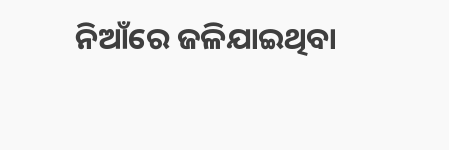ନିଆଁରେ ଜଳିଯାଇଥିବା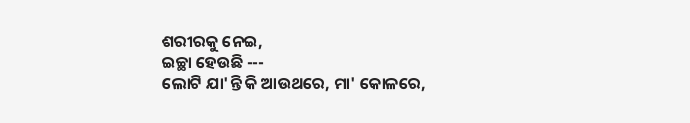ଶରୀରକୁ ନେଇ,
ଇଚ୍ଛା ହେଉଛି ---
ଲୋଟି ଯା'ନ୍ତି କି ଆଉଥରେ, ମା' କୋଳରେ,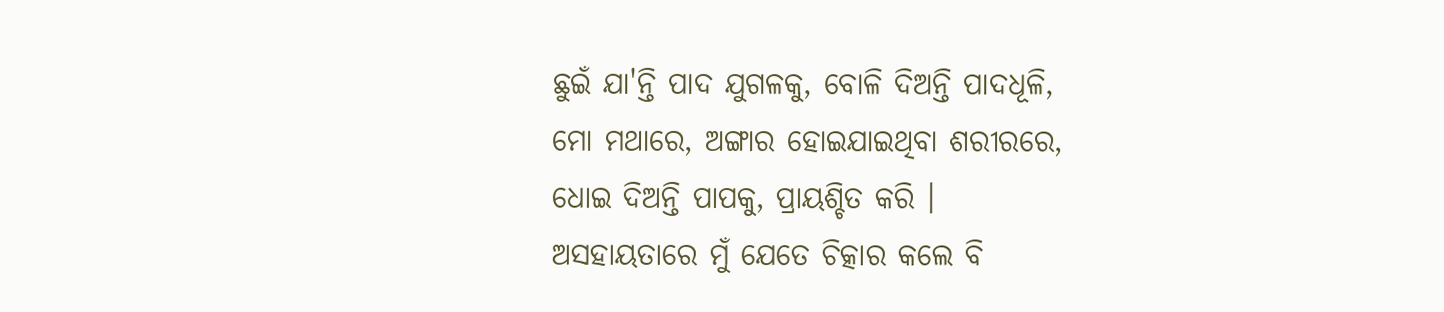ଛୁଇଁ ଯା'ନ୍ତି ପାଦ ଯୁଗଳକୁ, ବୋଳି ଦିଅନ୍ତି ପାଦଧୂଳି,
ମୋ ମଥାରେ, ଅଙ୍ଗାର ହୋଇଯାଇଥିବା ଶରୀରରେ,
ଧୋଇ ଦିଅନ୍ତି ପାପକୁ, ପ୍ରାୟଶ୍ଚିତ କରି ।
ଅସହାୟତାରେ ମୁଁ ଯେତେ ଚିତ୍କାର କଲେ ବି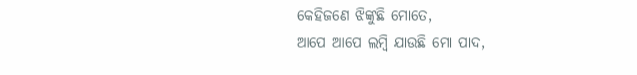କେହିଜଣେ ଝିଙ୍କୁଛି ମୋତେ,
ଆପେ ଆପେ ଲମ୍ବି ଯାଉଛି ମୋ ପାଦ,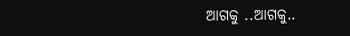ଆଗକୁ ..ଆଗକୁ..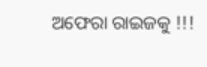ଅଫେରା ରାଇଜକୁ !!!